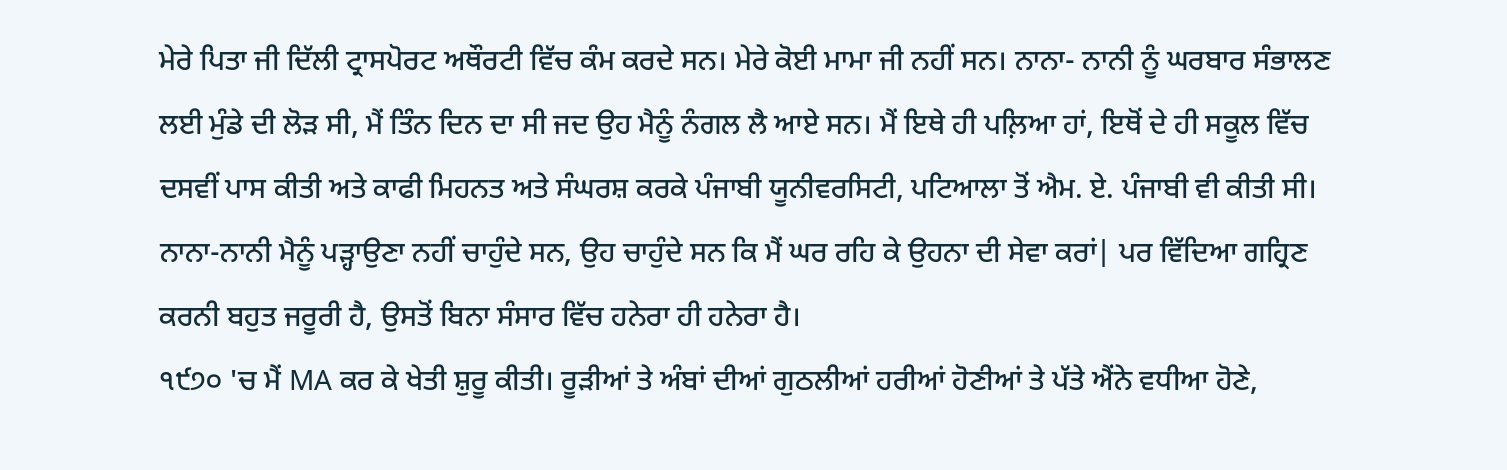ਮੇਰੇ ਪਿਤਾ ਜੀ ਦਿੱਲੀ ਟ੍ਰਾਸਪੋਰਟ ਅਥੌਰਟੀ ਵਿੱਚ ਕੰਮ ਕਰਦੇ ਸਨ। ਮੇਰੇ ਕੋਈ ਮਾਮਾ ਜੀ ਨਹੀਂ ਸਨ। ਨਾਨਾ- ਨਾਨੀ ਨੂੰ ਘਰਬਾਰ ਸੰਭਾਲਣ ਲਈ ਮੁੰਡੇ ਦੀ ਲੋੜ ਸੀ, ਮੈਂ ਤਿੰਨ ਦਿਨ ਦਾ ਸੀ ਜਦ ਉਹ ਮੈਨੂੰ ਨੰਗਲ ਲੈ ਆਏ ਸਨ। ਮੈਂ ਇਥੇ ਹੀ ਪਲ਼ਿਆ ਹਾਂ, ਇਥੋਂ ਦੇ ਹੀ ਸਕੂਲ ਵਿੱਚ ਦਸਵੀਂ ਪਾਸ ਕੀਤੀ ਅਤੇ ਕਾਫੀ ਮਿਹਨਤ ਅਤੇ ਸੰਘਰਸ਼ ਕਰਕੇ ਪੰਜਾਬੀ ਯੂਨੀਵਰਸਿਟੀ, ਪਟਿਆਲਾ ਤੋਂ ਐਮ. ਏ. ਪੰਜਾਬੀ ਵੀ ਕੀਤੀ ਸੀ। ਨਾਨਾ-ਨਾਨੀ ਮੈਨੂੰ ਪੜ੍ਹਾਉਣਾ ਨਹੀਂ ਚਾਹੁੰਦੇ ਸਨ, ਉਹ ਚਾਹੁੰਦੇ ਸਨ ਕਿ ਮੈਂ ਘਰ ਰਹਿ ਕੇ ਉਹਨਾ ਦੀ ਸੇਵਾ ਕਰਾਂ| ਪਰ ਵਿੱਦਿਆ ਗਹ੍ਰਿਣ ਕਰਨੀ ਬਹੁਤ ਜਰੂਰੀ ਹੈ, ਉਸਤੋਂ ਬਿਨਾ ਸੰਸਾਰ ਵਿੱਚ ਹਨੇਰਾ ਹੀ ਹਨੇਰਾ ਹੈ।
੧੯੭੦ 'ਚ ਮੈਂ MA ਕਰ ਕੇ ਖੇਤੀ ਸ਼ੁਰੂ ਕੀਤੀ। ਰੂੜੀਆਂ ਤੇ ਅੰਬਾਂ ਦੀਆਂ ਗੁਠਲੀਆਂ ਹਰੀਆਂ ਹੋਣੀਆਂ ਤੇ ਪੱਤੇ ਐਂਨੇ ਵਧੀਆ ਹੋਣੇ,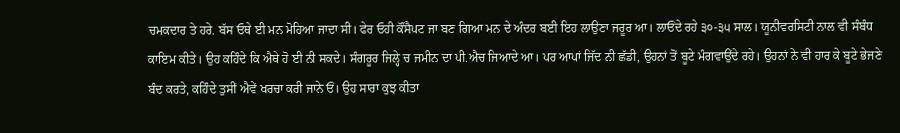ਚਮਕਦਾਰ ਤੇ ਹਰੇ. ਬੱਸ ਓਥੇ ਈ ਮਨ ਮੋਹਿਆ ਜਾਦਾ ਸੀ। ਫੇਰ ਓਹੀ ਕੌਂਸੈਪਟ ਜਾ ਬਣ ਗਿਆ ਮਨ ਦੇ ਅੰਦਰ ਬਈ ਇਹ ਲਾਉਣਾ ਜਰੂਰ ਆ। ਲਾਓਂਦੇ ਰਹੇ ੩੦-੩੫ ਸਾਲ। ਯੂਨੀਵਰਸਿਟੀ ਨਾਲ ਵੀ ਸੰਬੰਧ ਕਾਇਮ ਕੀਤੇ। ਉਹ ਕਹਿੰਦੇ ਕਿ ਐਥੇ ਹੋ ਈ ਨੀ ਸਕਦੇ। ਸੰਗਰੂਰ ਜਿਲ੍ਹੇ ਚ ਜਮੀਨ ਦਾ ਪੀ.ਐਚ ਜਿਆਦੇ ਆ। ਪਰ ਆਪਾਂ ਜਿੱਦ ਨੀ ਛੱਡੀ, ਉਹਨਾਂ ਤੋਂ ਬੂਟੇ ਮੰਗਵਾਉਂਦੇ ਰਹੇ। ਉਹਨਾਂ ਨੇ ਵੀ ਹਾਰ ਕੇ ਬੂਟੇ ਭੇਜਣੇ ਬੰਦ ਕਰਤੇ, ਕਹਿੰਦੇ ਤੁਸੀਂ ਐਵੇਂ ਖਰਚਾ ਕਰੀ ਜਾਨੇ ਓਂ। ਉਹ ਸਾਰਾ ਕੁਝ ਕੀਤਾ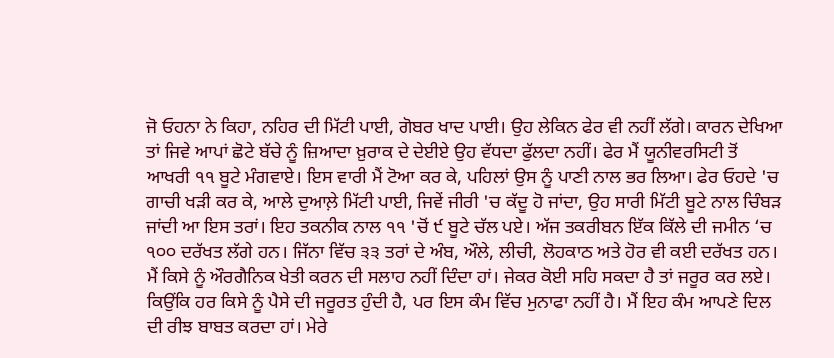ਜੋ ਓਹਨਾ ਨੇ ਕਿਹਾ, ਨਹਿਰ ਦੀ ਮਿੱਟੀ ਪਾਈ, ਗੋਬਰ ਖਾਦ ਪਾਈ। ਉਹ ਲੇਕਿਨ ਫੇਰ ਵੀ ਨਹੀਂ ਲੱਗੇ। ਕਾਰਨ ਦੇਖਿਆ ਤਾਂ ਜਿਵੇ ਆਪਾਂ ਛੋਟੇ ਬੱਚੇ ਨੂੰ ਜ਼ਿਆਦਾ ਖ਼ੁਰਾਕ ਦੇ ਦੇਈਏ ਉਹ ਵੱਧਦਾ ਫੁੱਲਦਾ ਨਹੀਂ। ਫੇਰ ਮੈਂ ਯੂਨੀਵਰਸਿਟੀ ਤੋਂ ਆਖਰੀ ੧੧ ਬੂਟੇ ਮੰਗਵਾਏ। ਇਸ ਵਾਰੀ ਮੈਂ ਟੋਆ ਕਰ ਕੇ, ਪਹਿਲਾਂ ਉਸ ਨੂੰ ਪਾਣੀ ਨਾਲ ਭਰ ਲਿਆ। ਫੇਰ ਓਹਦੇ 'ਚ ਗਾਚੀ ਖੜੀ ਕਰ ਕੇ, ਆਲੇ ਦੁਆਲ਼ੇ ਮਿੱਟੀ ਪਾਈ, ਜਿਵੇਂ ਜੀਰੀ 'ਚ ਕੱਦੂ ਹੋ ਜਾਂਦਾ, ਉਹ ਸਾਰੀ ਮਿੱਟੀ ਬੂਟੇ ਨਾਲ ਚਿੰਬੜ ਜਾਂਦੀ ਆ ਇਸ ਤਰਾਂ। ਇਹ ਤਕਨੀਕ ਨਾਲ ੧੧ 'ਚੋਂ ੯ ਬੂਟੇ ਚੱਲ ਪਏ। ਅੱਜ ਤਕਰੀਬਨ ਇੱਕ ਕਿੱਲੇ ਦੀ ਜਮੀਨ ‘ਚ ੧੦੦ ਦਰੱਖਤ ਲੱਗੇ ਹਨ। ਜਿੱਨਾ ਵਿੱਚ ੩੩ ਤਰਾਂ ਦੇ ਅੰਬ, ਔਲੇ, ਲੀਚੀ, ਲੋਹਕਾਠ ਅਤੇ ਹੋਰ ਵੀ ਕਈ ਦਰੱਖਤ ਹਨ।
ਮੈਂ ਕਿਸੇ ਨੂੰ ਔਰਗੈਨਿਕ ਖੇਤੀ ਕਰਨ ਦੀ ਸਲਾਹ ਨਹੀਂ ਦਿੰਦਾ ਹਾਂ। ਜੇਕਰ ਕੋਈ ਸਹਿ ਸਕਦਾ ਹੈ ਤਾਂ ਜਰੂਰ ਕਰ ਲਏ। ਕਿਉਂਕਿ ਹਰ ਕਿਸੇ ਨੂੰ ਪੈਸੇ ਦੀ ਜਰੂਰਤ ਹੁੰਦੀ ਹੈ, ਪਰ ਇਸ ਕੰਮ ਵਿੱਚ ਮੁਨਾਫਾ ਨਹੀਂ ਹੈ। ਮੈਂ ਇਹ ਕੰਮ ਆਪਣੇ ਦਿਲ ਦੀ ਰੀਝ ਬਾਬਤ ਕਰਦਾ ਹਾਂ। ਮੇਰੇ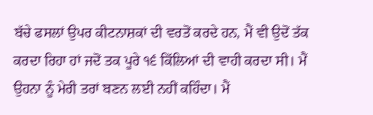ਬੱਚੇ ਫਸਲਾਂ ਉਪਰ ਕੀਟਨਾਸ਼ਕਾਂ ਦੀ ਵਰਤੋਂ ਕਰਦੇ ਹਨ, ਮੈਂ ਵੀ ਉਦੋਂ ਤੱਕ ਕਰਦਾ ਰਿਹਾ ਹਾਂ ਜਦੋਂ ਤਕ ਪੂਰੇ ੧੬ ਕਿੱਲਿਆਂ ਦੀ ਵਾਹੀ ਕਰਦਾ ਸੀ। ਮੈਂ ਉਹਨਾ ਨੂੰ ਮੇਰੀ ਤਰਾਂ ਬਣਨ ਲਈ ਨਹੀਂ ਕਹਿੰਦਾ। ਮੈਂ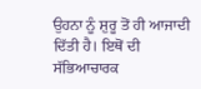ਉਹਨਾ ਨੂੰ ਸ਼ੁਰੂ ਤੋਂ ਹੀ ਆਜਾਦੀ ਦਿੱਤੀ ਹੈ। ਇਥੋਂ ਦੀ ਸੱਭਿਆਚਾਰਕ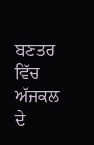ਬਣਤਰ ਵਿੱਚ ਅੱਜਕਲ ਦੇ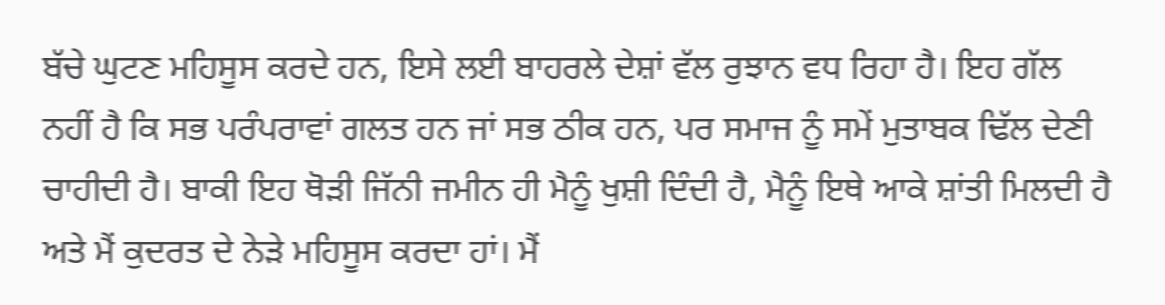ਬੱਚੇ ਘੁਟਣ ਮਹਿਸੂਸ ਕਰਦੇ ਹਨ, ਇਸੇ ਲਈ ਬਾਹਰਲੇ ਦੇਸ਼ਾਂ ਵੱਲ ਰੁਝਾਨ ਵਧ ਰਿਹਾ ਹੈ। ਇਹ ਗੱਲ ਨਹੀਂ ਹੈ ਕਿ ਸਭ ਪਰੰਪਰਾਵਾਂ ਗਲਤ ਹਨ ਜਾਂ ਸਭ ਠੀਕ ਹਨ, ਪਰ ਸਮਾਜ ਨੂੰ ਸਮੇਂ ਮੁਤਾਬਕ ਢਿੱਲ ਦੇਣੀ ਚਾਹੀਦੀ ਹੈ। ਬਾਕੀ ਇਹ ਥੋੜੀ ਜਿੱਨੀ ਜਮੀਨ ਹੀ ਮੈਨੂੰ ਖੁਸ਼ੀ ਦਿੰਦੀ ਹੈ, ਮੈਨੂੰ ਇਥੇ ਆਕੇ ਸ਼ਾਂਤੀ ਮਿਲਦੀ ਹੈ ਅਤੇ ਮੈਂ ਕੁਦਰਤ ਦੇ ਨੇੜੇ ਮਹਿਸੂਸ ਕਰਦਾ ਹਾਂ। ਮੈਂ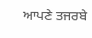ਆਪਣੇ ਤਜਰਬੇ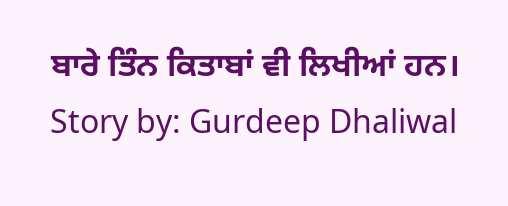ਬਾਰੇ ਤਿੰਨ ਕਿਤਾਬਾਂ ਵੀ ਲਿਖੀਆਂ ਹਨ।
Story by: Gurdeep Dhaliwal